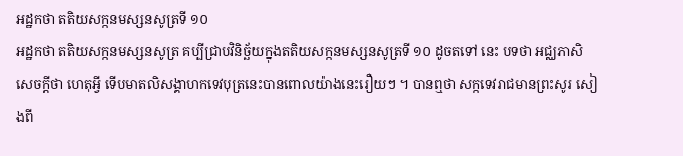អដ្ឋកថា តតិយសក្កនមស្សនសូត្រទី ១០
អដ្ឋកថា តតិយសក្កនមស្សនសូត្រ គប្បីជ្រាបវិនិច្ឆ័យក្នុងតតិយសក្កនមស្សនសូត្រទី ១០ ដូចតទៅ នេះ បទថា អជ្ឈភាសិ សេចក្តីថា ហេតុអ្វី ទើបមាតលិសង្គាហកទេវបុត្រនេះបានពោលយ៉ាងនេះរឿយៗ ។ បានឮថា សក្កទេវរាជមានព្រះសូរ សៀងពី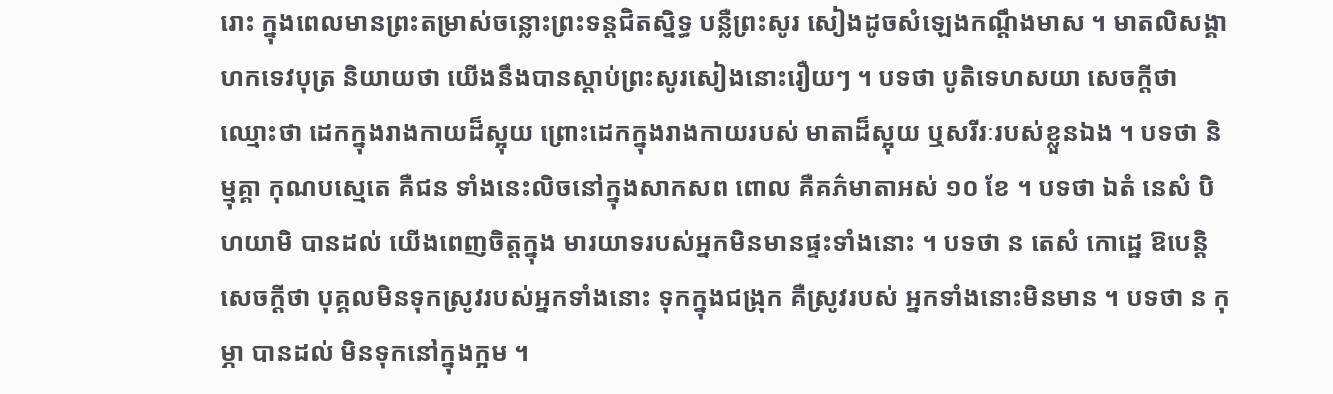រោះ ក្នុងពេលមានព្រះតម្រាស់ចន្លោះព្រះទន្តជិតស្និទ្ធ បន្លឺព្រះសូរ សៀងដូចសំឡេងកណ្តឹងមាស ។ មាតលិសង្គាហកទេវបុត្រ និយាយថា យើងនឹងបានស្តាប់ព្រះសូរសៀងនោះរឿយៗ ។ បទថា បូតិទេហសយា សេចក្តីថា ឈ្មោះថា ដេកក្នុងរាងកាយដ៏ស្អុយ ព្រោះដេកក្នុងរាងកាយរបស់ មាតាដ៏ស្អុយ ឬសរីរៈរបស់ខ្លួនឯង ។ បទថា និម្មុគ្គា កុណបស្មេតេ គឺជន ទាំងនេះលិចនៅក្នុងសាកសព ពោល គឺគភ៌មាតាអស់ ១០ ខែ ។ បទថា ឯតំ នេសំ បិហយាមិ បានដល់ យើងពេញចិត្តក្នុង មារយាទរបស់អ្នកមិនមានផ្ទះទាំងនោះ ។ បទថា ន តេសំ កោដ្ឋេ ឱបេន្តិ សេចក្តីថា បុគ្គលមិនទុកស្រូវរបស់អ្នកទាំងនោះ ទុកក្នុងជង្រុក គឺស្រូវរបស់ អ្នកទាំងនោះមិនមាន ។ បទថា ន កុម្ភា បានដល់ មិនទុកនៅក្នុងក្អម ។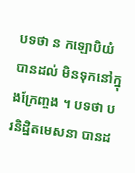បទថា ន កឡោបិយំ បានដល់ មិនទុកនៅក្នុងក្រែញ្ចង ។ បទថា បរនិដ្ឋិតមេសនា បានដ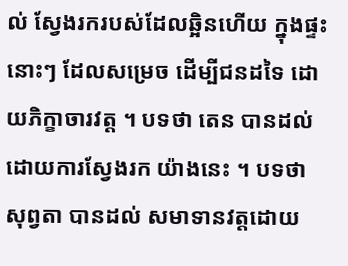ល់ ស្វែងរករបស់ដែលឆ្អិនហើយ ក្នុងផ្ទះនោះៗ ដែលសម្រេច ដើម្បីជនដទៃ ដោយភិក្ខាចារវត្ត ។ បទថា តេន បានដល់ ដោយការស្វែងរក យ៉ាងនេះ ។ បទថា សុព្វតា បានដល់ សមាទានវត្តដោយ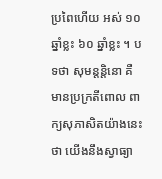ប្រពៃហើយ អស់ ១០ ឆ្នាំខ្លះ ៦០ ឆ្នាំខ្លះ ។ បទថា សុមន្តន្តិនោ គឺ មានប្រក្រតីពោល ពាក្យសុភាសិតយ៉ាងនេះថា យើងនឹងស្វាធ្យា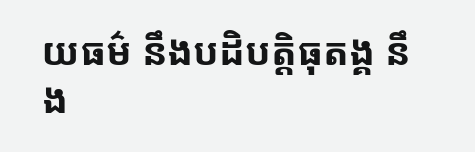យធម៌ នឹងបដិបត្តិធុតង្គ នឹង